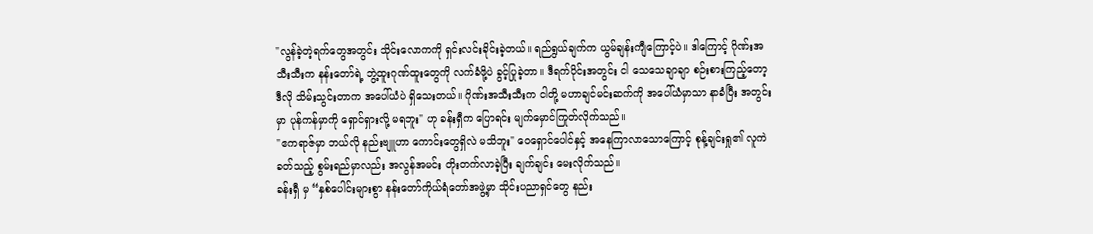"လွန်ခဲ့တဲ့ရက်တွေအတွင်း သိုင်းလောကကို ရှင်းလင်းခိုင်းခဲ့တယ်။ ရည်ရွယ်ချက်က ယွမ်ချန်းကျီကြောင့်ပဲ။ ဒါကြောင့် ဂိုဏ်းအသီးသီးက နန်းတော်ရဲ့ ဘွဲ့ထူးဂုဏ်ထူးတွေကို လက်ခံဖို့ပဲ ခွင့်ပြုခဲ့တာ။ ဒီရက်ပိုင်းအတွင်း ငါ သေသေချာချာ စဉ်းစားကြည့်တော့ ဒီလို သိမ်းသွင်းတာက အပေါ်ယံပဲ ရှိသေးတယ်။ ဂိုဏ်းအသီးသီးက ငါတို့ မဟာချင်မင်းဆက်ကို အပေါ်ယံမှာသာ နာခံပြီး အတွင်းမှာ ပုန်ကန်မှာကို ရှောင်ရှားလို့ မရဘူး" ဟု ခန်းရှီက ပြောရင်း မျက်မှောင်ကြုတ်လိုက်သည်။
"ဧကရာဇ်မှာ ဘယ်လို နည်းဗျူဟာ ကောင်းတွေရှိလဲ မသိဘူး" ဝေရှောင်ပေါင်နှင့် အနေကြာလာသောကြောင့် စုန့်ချင်းရှု၏ လူကဲခတ်သည့် စွမ်းရည်မှာလည်း အလွန်အမင်း တိုးတက်လာခဲ့ပြီး ချက်ချင်း မေးလိုက်သည်။
ခန်းရှီ မှ “နှစ်ပေါင်းများစွာ နန်းတော်ကိုယ်ရံတော်အဖွဲ့မှာ သိုင်းပညာရှင်တွေ နည်း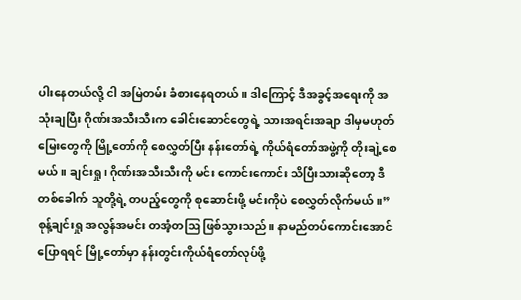ပါးနေတယ်လို့ ငါ အမြဲတမ်း ခံစားနေရတယ်။ ဒါကြောင့် ဒီအခွင့်အရေးကို အသုံးချပြီး ဂိုဏ်းအသီးသီးက ခေါင်းဆောင်တွေရဲ့ သားအရင်းအချာ ဒါမှမဟုတ် မြေးတွေကို မြို့တော်ကို စေလွှတ်ပြီး နန်းတော်ရဲ့ ကိုယ်ရံတော်အဖွဲ့ကို တိုးချဲ့စေမယ်။ ချင်းရှု၊ ဂိုဏ်းအသီးသီးကို မင်း ကောင်းကောင်း သိပြီးသားဆိုတော့ ဒီတစ်ခေါက် သူတို့ရဲ့ တပည့်တွေကို စုဆောင်းဖို့ မင်းကိုပဲ စေလွှတ်လိုက်မယ်။”
စုန့်ချင်းရှု အလွန်အမင်း တအံ့တဩ ဖြစ်သွားသည်။ နာမည်တပ်ကောင်းအောင် ပြောရရင် မြို့တော်မှာ နန်းတွင်းကိုယ်ရံတော်လုပ်ဖို့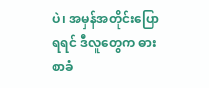ပဲ၊ အမှန်အတိုင်းပြောရရင် ဒီလူတွေက ဓားစာခံ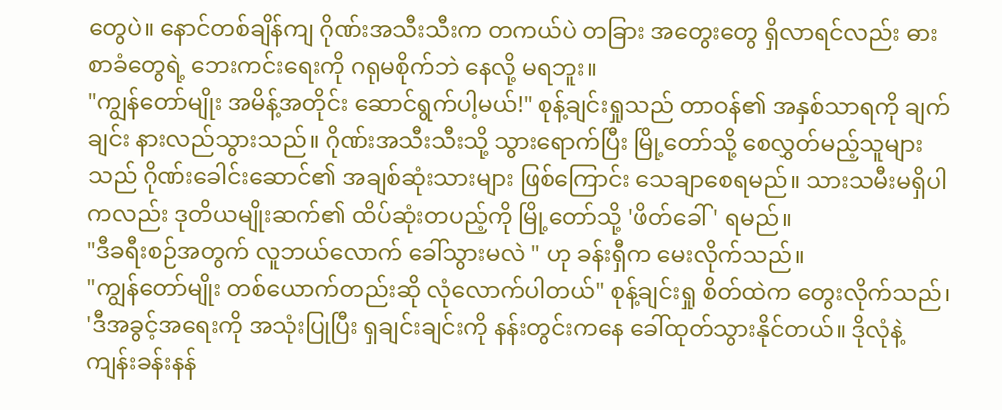တွေပဲ။ နောင်တစ်ချိန်ကျ ဂိုဏ်းအသီးသီးက တကယ်ပဲ တခြား အတွေးတွေ ရှိလာရင်လည်း ဓားစာခံတွေရဲ့ ဘေးကင်းရေးကို ဂရုမစိုက်ဘဲ နေလို့ မရဘူး။
"ကျွန်တော်မျိုး အမိန့်အတိုင်း ဆောင်ရွက်ပါ့မယ်!" စုန့်ချင်းရှုသည် တာဝန်၏ အနှစ်သာရကို ချက်ချင်း နားလည်သွားသည်။ ဂိုဏ်းအသီးသီးသို့ သွားရောက်ပြီး မြို့တော်သို့ စေလွှတ်မည့်သူများသည် ဂိုဏ်းခေါင်းဆောင်၏ အချစ်ဆုံးသားများ ဖြစ်ကြောင်း သေချာစေရမည်။ သားသမီးမရှိပါကလည်း ဒုတိယမျိုးဆက်၏ ထိပ်ဆုံးတပည့်ကို မြို့တော်သို့ 'ဖိတ်ခေါ်' ရမည်။
"ဒီခရီးစဉ်အတွက် လူဘယ်လောက် ခေါ်သွားမလဲ " ဟု ခန်းရှီက မေးလိုက်သည်။
"ကျွန်တော်မျိုး တစ်ယောက်တည်းဆို လုံလောက်ပါတယ်" စုန့်ချင်းရှု စိတ်ထဲက တွေးလိုက်သည်၊ 'ဒီအခွင့်အရေးကို အသုံးပြုပြီး ရှချင်းချင်းကို နန်းတွင်းကနေ ခေါ်ထုတ်သွားနိုင်တယ်။ ဒိုလုံနဲ့ ကျန်းခန်းနန်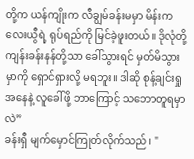တို့က ယန်ကျိုးက လီချွမ်ခန်းမမှာ မိန်းကလေးယွီရဲ့ ရုပ်ရည်ကို မြင်ခဲ့ဖူးတယ်။ ဒိုလုံတို့ ကျန်းခန်းနန်တို့သာ ခေါ်သွားရင် မှတ်မိသွားမှာကို ရှောင်ရှားလို့ မရဘူး။ ဒါဆို စုန့်ချင်းရှု အနေနဲ့ လူခေါ်ဖို့ ဘာကြောင့် သဘောတူရမှာလဲ”
ခန်းရှီ မျက်မှောင်ကြုတ်လိုက်သည်၊ "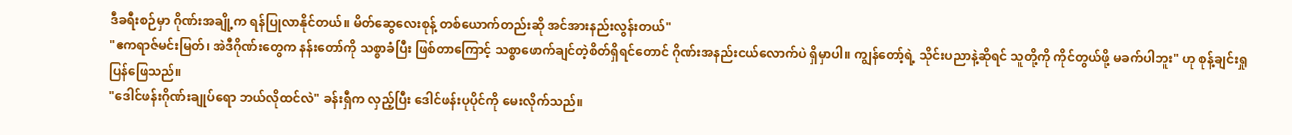ဒီခရီးစဉ်မှာ ဂိုဏ်းအချို့က ရန်ပြုလာနိုင်တယ်။ မိတ်ဆွေလေးစုန့် တစ်ယောက်တည်းဆို အင်အားနည်းလွန်းတယ်"
"ဧကရာဇ်မင်းမြတ်၊ အဲဒီဂိုဏ်းတွေက နန်းတော်ကို သစ္စာခံပြီး ဖြစ်တာကြောင့် သစ္စာဖောက်ချင်တဲ့စိတ်ရှိရင်တောင် ဂိုဏ်းအနည်းငယ်လောက်ပဲ ရှိမှာပါ။ ကျွန်တော့်ရဲ့ သိုင်းပညာနဲ့ဆိုရင် သူတို့ကို ကိုင်တွယ်ဖို့ မခက်ပါဘူး" ဟု စုန့်ချင်းရှု ပြန်ဖြေသည်။
"ဒေါင်ဖန်းဂိုဏ်းချုပ်ရော ဘယ်လိုထင်လဲ" ခန်းရှီက လှည့်ပြီး ဒေါင်ဖန်းပုပိုင်ကို မေးလိုက်သည်။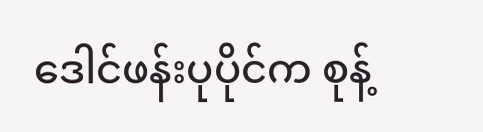ဒေါင်ဖန်းပုပိုင်က စုန့်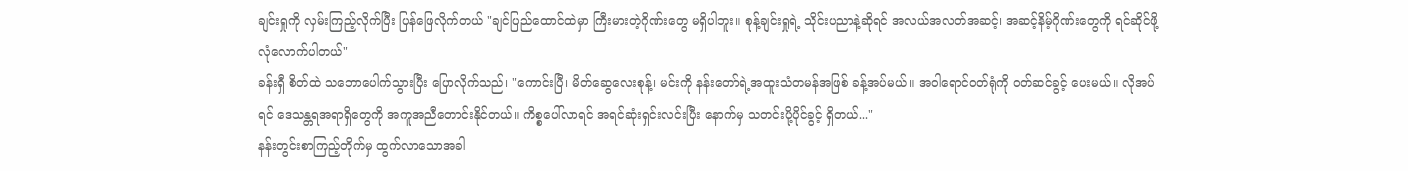ချင်းရှုကို လှမ်းကြည့်လိုက်ပြီး ပြန်ဖြေလိုက်တယ် "ချင်ပြည်ထောင်ထဲမှာ ကြီးမားတဲ့ဂိုဏ်းတွေ မရှိပါဘူး။ စုန့်ချင်းရှုရဲ့ သိုင်းပညာနဲ့ဆိုရင် အလယ်အလတ်အဆင့်၊ အဆင့်နိမ့်ဂိုဏ်းတွေကို ရင်ဆိုင်ဖို့ လုံလောက်ပါတယ်"
ခန်းရှီ စိတ်ထဲ သဘောပေါက်သွားပြီး ပြောလိုက်သည်၊ "ကောင်းပြီ၊ မိတ်ဆွေလေးစုန့်၊ မင်းကို နန်းတော်ရဲ့အထူးသံတမန်အဖြစ် ခန့်အပ်မယ်။ အဝါရောင်ဝတ်ရုံကို ဝတ်ဆင်ခွင့် ပေးမယ်။ လိုအပ်ရင် ဒေသန္တရအရာရှိတွေကို အကူအညီတောင်းနိုင်တယ်။ ကိစ္စပေါ်လာရင် အရင်ဆုံးရှင်းလင်းပြီး နောက်မှ သတင်းပို့ပိုင်ခွင့် ရှိတယ်..."
နန်းတွင်းစာကြည့်တိုက်မှ ထွက်လာသောအခါ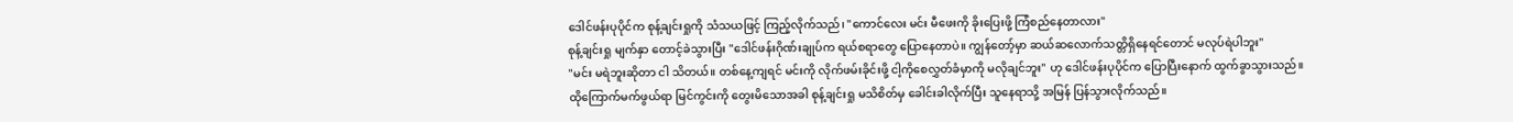ဒေါင်ဖန်းပုပိုင်က စုန့်ချင်းရှုကို သံသယဖြင့် ကြည့်လိုက်သည်၊ "ကောင်လေး မင်း မီဖေးကို ခိုးပြေးဖို့ ကြံစည်နေတာလား"
စုန့်ချင်းရှု မျက်နှာ တောင့်ခဲသွားပြီး "ဒေါင်ဖန်းဂိုဏ်းချုပ်က ရယ်စရာတွေ ပြောနေတာပဲ။ ကျွန်တော့်မှာ ဆယ်ဆလောက်သတ္တိရှိနေရင်တောင် မလုပ်ရဲပါဘူး"
"မင်း မရဲဘူးဆိုတာ ငါ သိတယ်။ တစ်နေ့ကျရင် မင်းကို လိုက်ဖမ်းခိုင်းဖို့ ငါ့ကိုစေလွှတ်ခံမှာကို မလိုချင်ဘူး" ဟု ဒေါင်ဖန်းပုပိုင်က ပြောပြီးနောက် ထွက်ခွာသွားသည်။
ထိုကြောက်မက်ဖွယ်ရာ မြင်ကွင်းကို တွေးမိသောအခါ စုန့်ချင်းရှု မသိစိတ်မှ ခေါင်းခါလိုက်ပြီး သူနေရာသို့ အမြန် ပြန်သွားလိုက်သည်။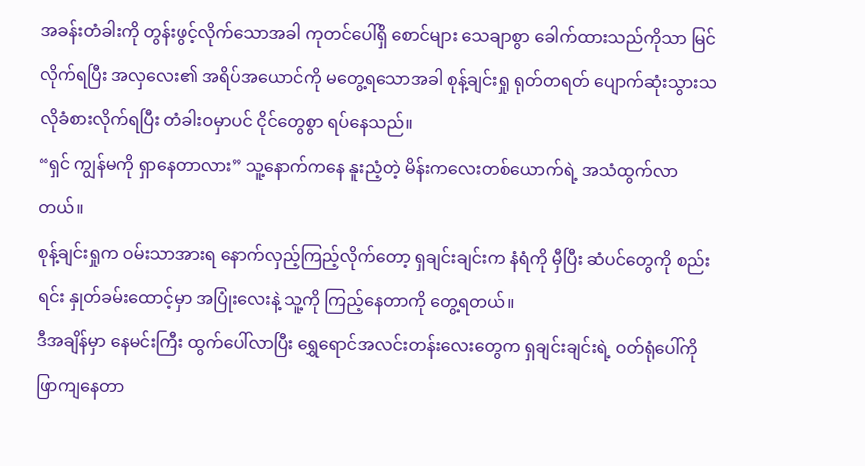အခန်းတံခါးကို တွန်းဖွင့်လိုက်သောအခါ ကုတင်ပေါ်ရှိ စောင်များ သေချာစွာ ခေါက်ထားသည်ကိုသာ မြင်လိုက်ရပြီး အလှလေး၏ အရိပ်အယောင်ကို မတွေ့ရသောအခါ စုန့်ချင်းရှု ရုတ်တရတ် ပျောက်ဆုံးသွားသလိုခံစားလိုက်ရပြီး တံခါးဝမှာပင် ငိုင်တွေစွာ ရပ်နေသည်။
“ရှင် ကျွန်မကို ရှာနေတာလား” သူ့နောက်ကနေ နူးညံ့တဲ့ မိန်းကလေးတစ်ယောက်ရဲ့ အသံထွက်လာတယ်။
စုန့်ချင်းရှုက ဝမ်းသာအားရ နောက်လှည့်ကြည့်လိုက်တော့ ရှချင်းချင်းက နံရံကို မှီပြီး ဆံပင်တွေကို စည်းရင်း နှုတ်ခမ်းထောင့်မှာ အပြုံးလေးနဲ့ သူ့ကို ကြည့်နေတာကို တွေ့ရတယ်။
ဒီအချိန်မှာ နေမင်းကြီး ထွက်ပေါ်လာပြီး ရွှေရောင်အလင်းတန်းလေးတွေက ရှချင်းချင်းရဲ့ ဝတ်ရုံပေါ်ကို ဖြာကျနေတာ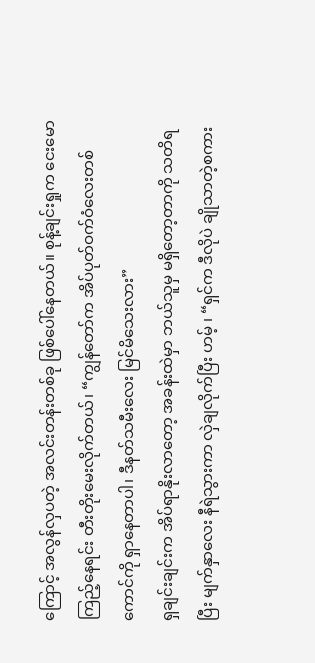ကြောင့် အလွန်လှပတဲ့ အလင်းတန်းတစ်ခု ဖြစ်ပေါ်နေတယ်။ စုန့်ချင်းရှုက ငေးမောကြည့်နေရင်း တီးတိုးမေးလိုက်တယ်၊ “ကျွန်တော်က အိပ်ပုတ်ဝက်ဝံလေးတစ်ကောင်ကို ရှာနေတာပါ၊ ဒီနတ်သမီးလေး မြင်မိသေးလား”
ရှချင်းချင်းက အိပ်ရာနိုးလာတော့ အခန်းထဲမှာ ဘယ်သူမှ မရှိတော့တာကို သတိရပြီး မျက်နှာလေး နီရဲသွားကာ လှဲချလိုက်ပြီး ဟမ့် ၊ “ရှင်က ဒီလိုပဲ ချိုသာတဲ့စကား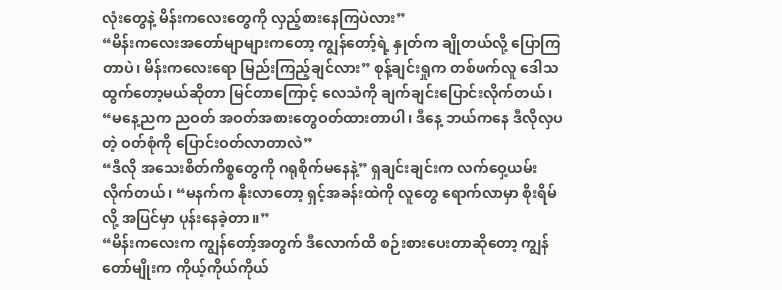လုံးတွေနဲ့ မိန်းကလေးတွေကို လှည့်စားနေကြပဲလား”
“မိန်းကလေးအတော်မျာများကတော့ ကျွန်တော့်ရဲ့ နှုတ်က ချိုတယ်လို့ ပြောကြတာပဲ၊ မိန်းကလေးရော မြည်းကြည့်ချင်လား” စုန့်ချင်းရှုက တစ်ဖက်လူ ဒေါသထွက်တော့မယ်ဆိုတာ မြင်တာကြောင့် လေသံကို ချက်ချင်းပြောင်းလိုက်တယ်၊ “မနေ့ညက ညဝတ် အဝတ်အစားတွေဝတ်ထားတာပါ၊ ဒီနေ့ ဘယ်ကနေ ဒီလိုလှပတဲ့ ဝတ်စုံကို ပြောင်းဝတ်လာတာလဲ”
“ဒီလို အသေးစိတ်ကိစ္စတွေကို ဂရုစိုက်မနေနဲ့” ရှချင်းချင်းက လက်ဝှေ့ယမ်းလိုက်တယ်၊ “မနက်က နိုးလာတော့ ရှင့်အခန်းထဲကို လူတွေ ရောက်လာမှာ စိုးရိမ်လို့ အပြင်မှာ ပုန်းနေခဲ့တာ။”
“မိန်းကလေးက ကျွန်တော့်အတွက် ဒီလောက်ထိ စဉ်းစားပေးတာဆိုတော့ ကျွန်တော်မျိုးက ကိုယ့်ကိုယ်ကိုယ်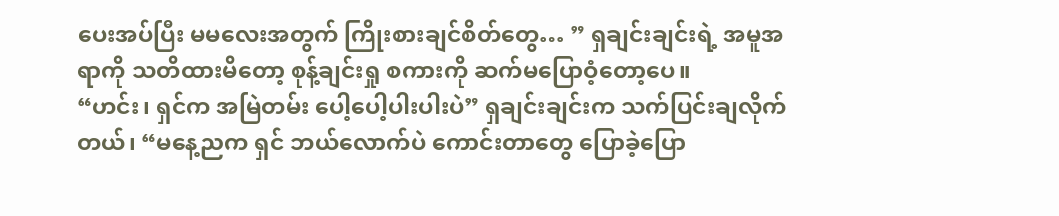ပေးအပ်ပြီး မမလေးအတွက် ကြိုးစားချင်စိတ်တွေ… ” ရှချင်းချင်းရဲ့ အမူအရာကို သတိထားမိတော့ စုန့်ချင်းရှု စကားကို ဆက်မပြောဝံ့တော့ပေ။
“ဟင်း၊ ရှင်က အမြဲတမ်း ပေါ့ပေါ့ပါးပါးပဲ” ရှချင်းချင်းက သက်ပြင်းချလိုက်တယ်၊ “မနေ့ညက ရှင် ဘယ်လောက်ပဲ ကောင်းတာတွေ ပြောခဲ့ပြော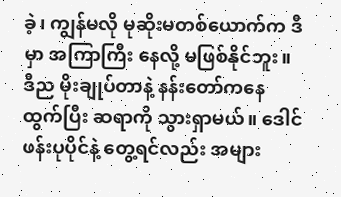ခဲ့၊ ကျွန်မလို မုဆိုးမတစ်ယောက်က ဒီမှာ အကြာကြီး နေလို့ မဖြစ်နိုင်ဘူး။ ဒီည မိုးချုပ်တာနဲ့ နန်းတော်ကနေ ထွက်ပြီး ဆရာကို သွားရှာမယ်။ ဒေါင်ဖန်းပုပိုင်နဲ့ တွေ့ရင်လည်း အများ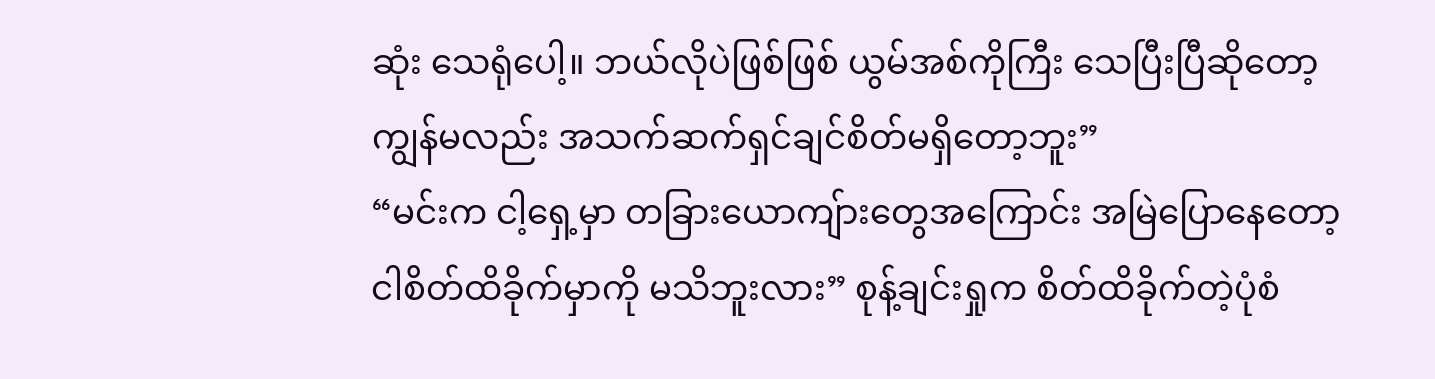ဆုံး သေရုံပေါ့။ ဘယ်လိုပဲဖြစ်ဖြစ် ယွမ်အစ်ကိုကြီး သေပြီးပြီဆိုတော့ ကျွန်မလည်း အသက်ဆက်ရှင်ချင်စိတ်မရှိတော့ဘူး”
“မင်းက ငါ့ရှေ့မှာ တခြားယောကျ်ားတွေအကြောင်း အမြဲပြောနေတော့ ငါစိတ်ထိခိုက်မှာကို မသိဘူးလား” စုန့်ချင်းရှုက စိတ်ထိခိုက်တဲ့ပုံစံ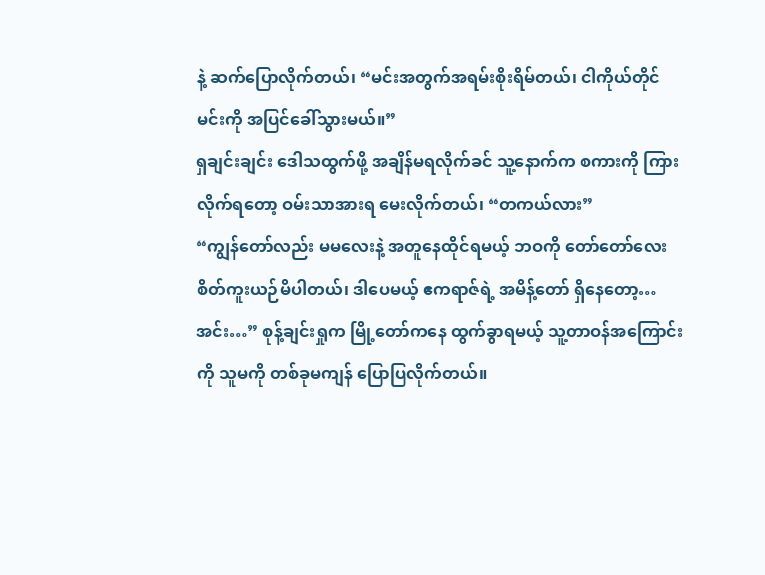နဲ့ ဆက်ပြောလိုက်တယ်၊ “မင်းအတွက်အရမ်းစိုးရိမ်တယ်၊ ငါကိုယ်တိုင် မင်းကို အပြင်ခေါ်သွားမယ်။”
ရှချင်းချင်း ဒေါသထွက်ဖို့ အချိန်မရလိုက်ခင် သူ့နောက်က စကားကို ကြားလိုက်ရတော့ ဝမ်းသာအားရ မေးလိုက်တယ်၊ “တကယ်လား”
“ကျွန်တော်လည်း မမလေးနဲ့ အတူနေထိုင်ရမယ့် ဘဝကို တော်တော်လေး စိတ်ကူးယဉ်မိပါတယ်၊ ဒါပေမယ့် ဧကရာဇ်ရဲ့ အမိန့်တော် ရှိနေတော့… အင်း…” စုန့်ချင်းရှုက မြို့တော်ကနေ ထွက်ခွာရမယ့် သူ့တာဝန်အကြောင်းကို သူမကို တစ်ခုမကျန် ပြောပြလိုက်တယ်။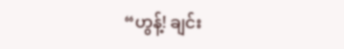“ဟွန့်! ချင်း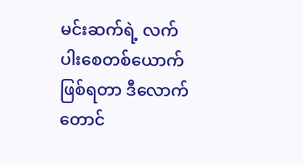မင်းဆက်ရဲ့ လက်ပါးစေတစ်ယောက်ဖြစ်ရတာ ဒီလောက်တောင်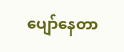ပျော်နေတာ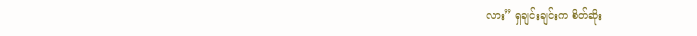လား” ရှချင်းချင်းက စိတ်ဆိုး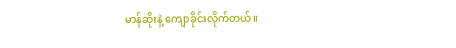မာန်ဆိုးနဲ့ ကျောခိုင်းလိုက်တယ်။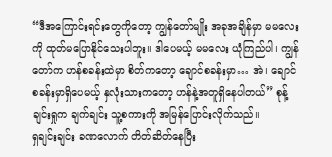“ဒီအကြောင်းရင်းတွေကိုတော့ ကျွန်တော်မျိုး အခုအချိန်မှာ မမလေးကို ထုတ်မပြောနိုင်သေးပါဘူး။ ဒါပေမယ့် မမလေး ယုံကြည်ပါ၊ ကျွန်တော်က ဟန်စခန်းထဲမှာ စိတ်ကတော့ ချောင်စခန်းမှာ… အဲ၊ ချောင်စခန်းမှာရှိပေမယ့် နှလုံးသားကတော့ ဟန်နဲ့အတူရှိနေပါတယ်” စုန့်ချင်းရှုက ချက်ချင်း သူ့စကားကို အမြန်ပြောင်းလိုက်သည်။
ရှချင်းချင်း ခဏလောက် တိတ်ဆိတ်နေပြီး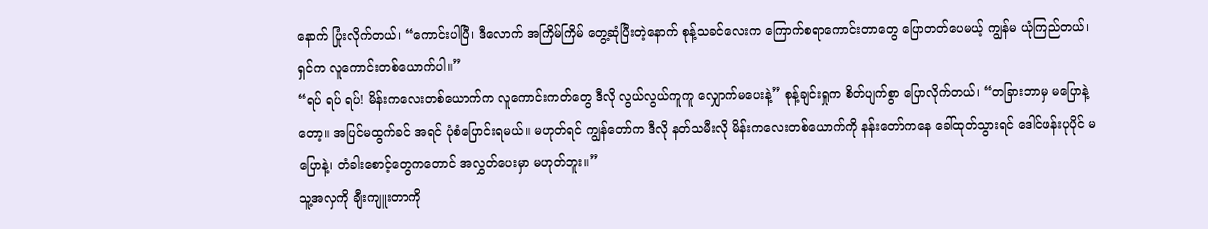နောက် ပြုံးလိုက်တယ်၊ “ကောင်းပါပြီ၊ ဒီလောက် အကြိမ်ကြိမ် တွေ့ဆုံပြီးတဲ့နောက် စုန့်သခင်လေးက ကြောက်စရာကောင်းတာတွေ ပြောတတ်ပေမယ့် ကျွန်မ ယုံကြည်တယ်၊ ရှင်က လူကောင်းတစ်ယောက်ပါ။”
“ရပ် ရပ် ရပ်! မိန်းကလေးတစ်ယောက်က လူကောင်းကတ်တွေ ဒီလို လွယ်လွယ်ကူကူ လျှောက်မပေးနဲ့” စုန့်ချင်းရှုက စိတ်ပျက်စွာ ပြောလိုက်တယ်၊ “တခြားဘာမှ မပြောနဲ့တော့။ အပြင်မထွက်ခင် အရင် ပုံစံပြောင်းရမယ်။ မဟုတ်ရင် ကျွန်တော်က ဒီလို နတ်သမီးလို မိန်းကလေးတစ်ယောက်ကို နန်းတော်ကနေ ခေါ်ထုတ်သွားရင် ဒေါင်ဖန်းပုပိုင် မပြောနဲ့၊ တံခါးစောင့်တွေကတောင် အလွှတ်ပေးမှာ မဟုတ်ဘူး။”
သူ့အလှကို ချီးကျူးတာကို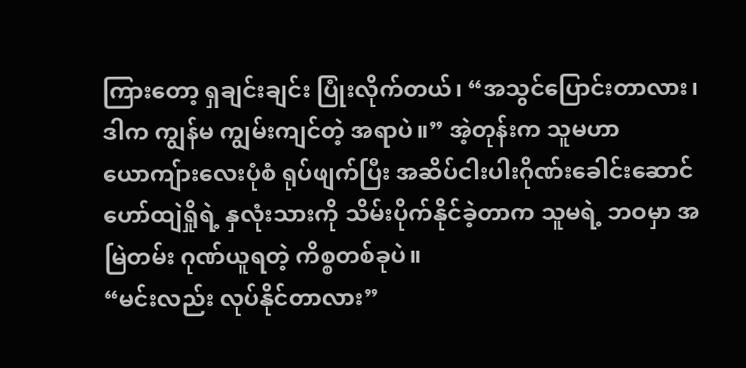ကြားတော့ ရှချင်းချင်း ပြုံးလိုက်တယ်၊ “အသွင်ပြောင်းတာလား၊ ဒါက ကျွန်မ ကျွမ်းကျင်တဲ့ အရာပဲ။” အဲ့တုန်းက သူမဟာ ယောကျ်ားလေးပုံစံ ရုပ်ဖျက်ပြီး အဆိပ်ငါးပါးဂိုဏ်းခေါင်းဆောင် ဟော်ထျဲရှိုရဲ့ နှလုံးသားကို သိမ်းပိုက်နိုင်ခဲ့တာက သူမရဲ့ ဘဝမှာ အမြဲတမ်း ဂုဏ်ယူရတဲ့ ကိစ္စတစ်ခုပဲ။
“မင်းလည်း လုပ်နိုင်တာလား”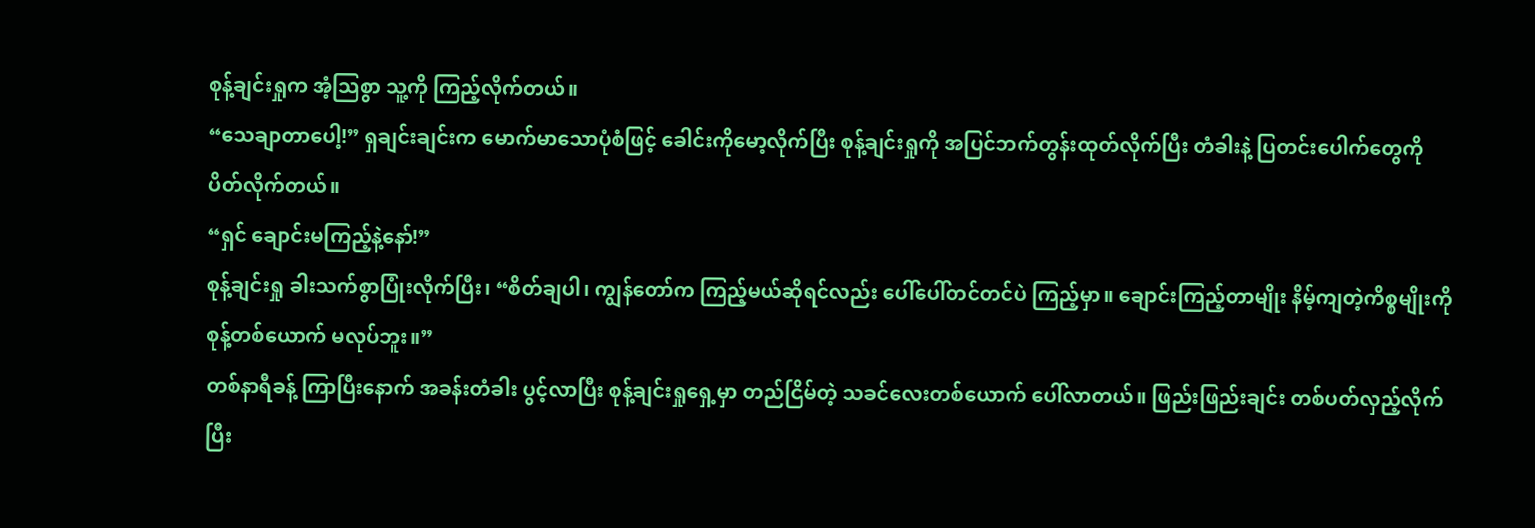စုန့်ချင်းရှုက အံ့သြစွာ သူ့ကို ကြည့်လိုက်တယ်။
“သေချာတာပေါ့!” ရှချင်းချင်းက မောက်မာသောပုံစံဖြင့် ခေါင်းကိုမော့လိုက်ပြီး စုန့်ချင်းရှုကို အပြင်ဘက်တွန်းထုတ်လိုက်ပြီး တံခါးနဲ့ ပြတင်းပေါက်တွေကို ပိတ်လိုက်တယ်။
“ရှင် ချောင်းမကြည့်နဲ့နော်!”
စုန့်ချင်းရှု ခါးသက်စွာပြုံးလိုက်ပြီး၊ “စိတ်ချပါ၊ ကျွန်တော်က ကြည့်မယ်ဆိုရင်လည်း ပေါ်ပေါ်တင်တင်ပဲ ကြည့်မှာ။ ချောင်းကြည့်တာမျိုး နိမ့်ကျတဲ့ကိစ္စမျိုးကို စုန့်တစ်ယောက် မလုပ်ဘူး။”
တစ်နာရီခန့် ကြာပြီးနောက် အခန်းတံခါး ပွင့်လာပြီး စုန့်ချင်းရှုရှေ့မှာ တည်ငြိမ်တဲ့ သခင်လေးတစ်ယောက် ပေါ်လာတယ်။ ဖြည်းဖြည်းချင်း တစ်ပတ်လှည့်လိုက်ပြီး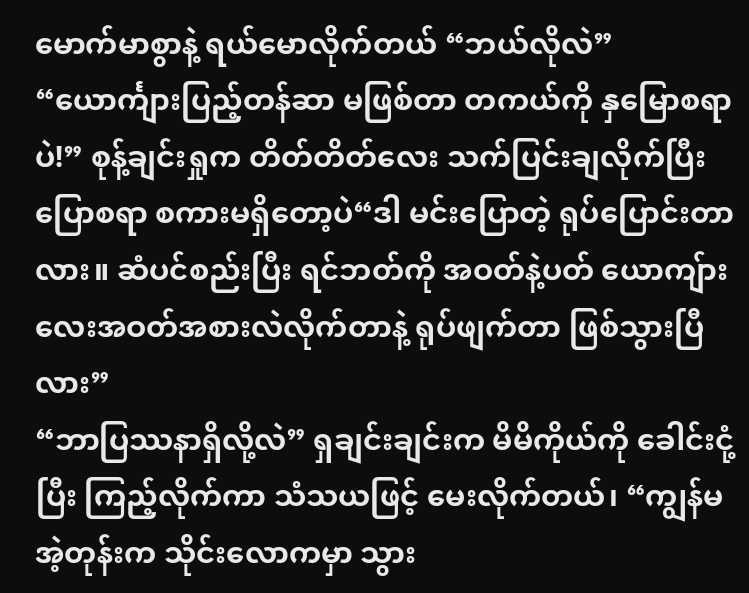မောက်မာစွာနဲ့ ရယ်မောလိုက်တယ် “ဘယ်လိုလဲ”
“ယောင်္ကျားပြည့်တန်ဆာ မဖြစ်တာ တကယ်ကို နှမြောစရာပဲ!” စုန့်ချင်းရှုက တိတ်တိတ်လေး သက်ပြင်းချလိုက်ပြီး
ပြောစရာ စကားမရှိတော့ပဲ“ဒါ မင်းပြောတဲ့ ရုပ်ပြောင်းတာလား။ ဆံပင်စည်းပြီး ရင်ဘတ်ကို အဝတ်နဲ့ပတ် ယောကျ်ားလေးအဝတ်အစားလဲလိုက်တာနဲ့ ရုပ်ဖျက်တာ ဖြစ်သွားပြီလား”
“ဘာပြဿနာရှိလို့လဲ” ရှချင်းချင်းက မိမိကိုယ်ကို ခေါင်းငုံ့ပြီး ကြည့်လိုက်ကာ သံသယဖြင့် မေးလိုက်တယ်၊ “ကျွန်မ အဲ့တုန်းက သိုင်းလောကမှာ သွား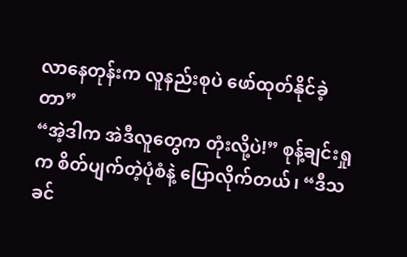လာနေတုန်းက လူနည်းစုပဲ ဖော်ထုတ်နိုင်ခဲ့တာ”
“အဲ့ဒါက အဲဒီလူတွေက တုံးလို့ပဲ!” စုန့်ချင်းရှုက စိတ်ပျက်တဲ့ပုံစံနဲ့ ပြောလိုက်တယ်၊ “ဒီသခင်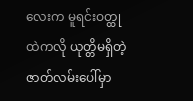လေးက မူရင်းဝတ္ထုထဲကလို ယုတ္တိမရှိတဲ့ ဇာတ်လမ်းပေါ်မှာ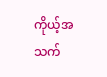ကိုယ့်အသက်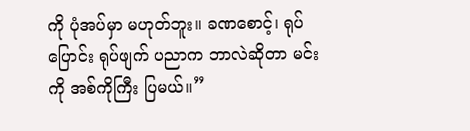ကို ပုံအပ်မှာ မဟုတ်ဘူး။ ခဏစောင့်၊ ရုပ်ပြောင်း ရုပ်ဖျက် ပညာက ဘာလဲဆိုတာ မင်းကို အစ်ကိုကြီး ပြမယ်။”